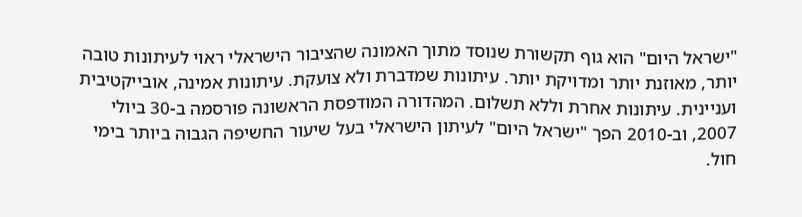"ישראל היום" הוא גוף תקשורת שנוסד מתוך האמונה שהציבור הישראלי ראוי לעיתונות טובה יותר, מאוזנת יותר ומדויקת יותר. עיתונות שמדברת ולא צועקת. עיתונות אמינה, אובייקטיבית ועניינית. עיתונות אחרת וללא תשלום. המהדורה המודפסת הראשונה פורסמה ב-30 ביולי 2007, וב-2010 הפך "ישראל היום" לעיתון הישראלי בעל שיעור החשיפה הגבוה ביותר בימי חול.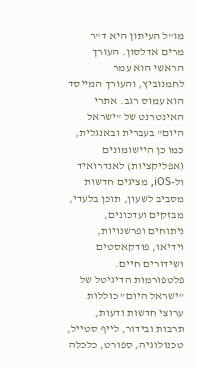מו"ל העיתון היא ד"ר מרים אדלסון. העורך הראשי הוא עמר לחמנוביץ, והעורך המייסד הוא עמוס רגב. אתרי האינטרנט של "ישראל היום" בעברית ובאנגלית, כמו כן היישומונים (אפליקציות) לאנדרואיד ול-iOS, מציגים חדשות מסביב לשעון, תוכן בלעדי, מבזקים ועדכונים, ניתוחים ופרשנויות, וידיאו, פודקאסטים ושידורים חיים. פלטפורמות הדיגיטל של "ישראל היום" כוללות ערוצי חדשות ודעות, תרבות ובידור, לייף סטייל, טכנולוגיה, ספורט, כלכלה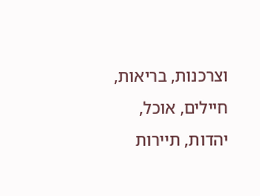וצרכנות, בריאות, חיילים, אוכל, יהדות, תיירות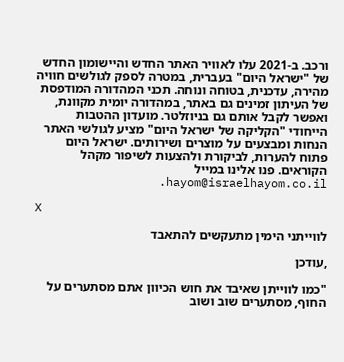ורכב. ב-2021 עלו לאוויר האתר החדש והיישומון החדש של "ישראל היום" בעברית, במטרה לספק לגולשים חוויה מהירה, עדכנית, בטוחה ונוחה. תכני המהדורה המודפסת של העיתון זמינים גם באתר, במהדורה יומית מקוונת, ואפשר לקבל אותם גם בניוזלטר. מועדון ההטבות הייחודי "הקליקה של ישראל היום" מציע לגולשי האתר הנחות ומבצעים על מוצרים ושירותים. ישראל היום פתוח להערות, לביקורת ולהצעות לשיפור מקהל הקוראים. פנו אלינו במייל hayom@israelhayom.co.il.

X

לווייתני הימין מתעקשים להתאבד

,עודכן

"כמו לווייתן שאיבד את חוש הכיוון אתם מסתערים על החוף, מסתערים שוב ושוב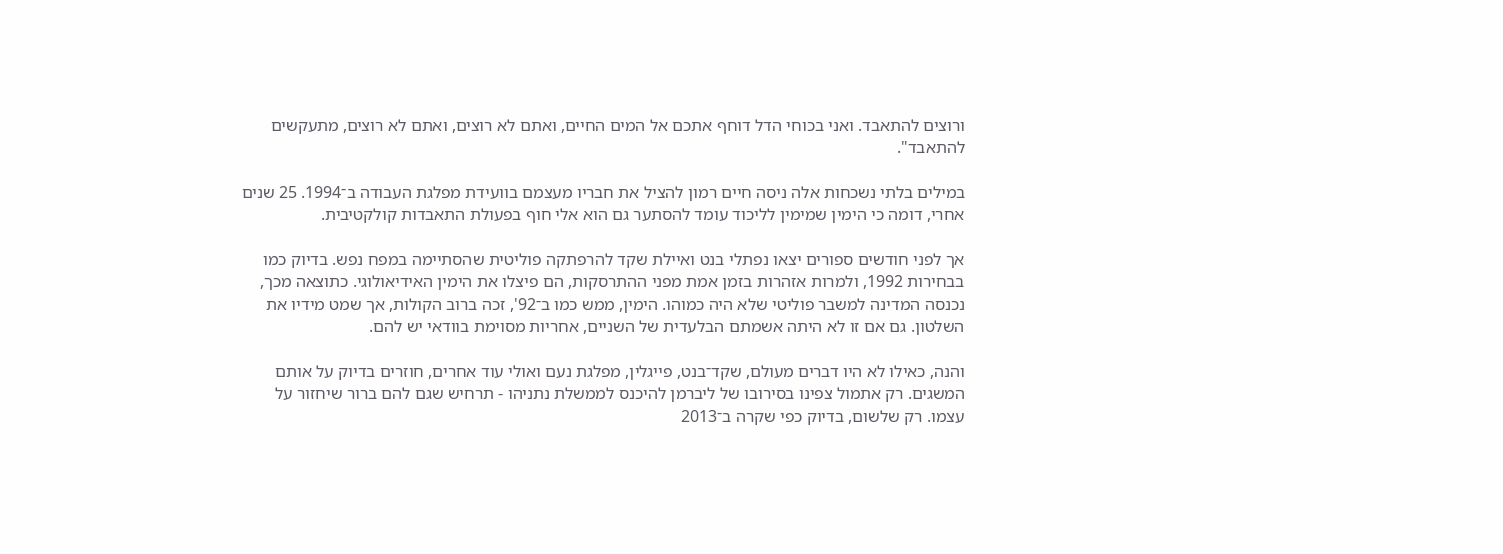ורוצים להתאבד. ואני בכוחי הדל דוחף אתכם אל המים החיים, ואתם לא רוצים, ואתם לא רוצים, מתעקשים להתאבד".

במילים בלתי נשכחות אלה ניסה חיים רמון להציל את חבריו מעצמם בוועידת מפלגת העבודה ב־1994. 25 שנים אחרי, דומה כי הימין שמימין לליכוד עומד להסתער גם הוא אלי חוף בפעולת התאבדות קולקטיבית.

אך לפני חודשים ספורים יצאו נפתלי בנט ואיילת שקד להרפתקה פוליטית שהסתיימה במפח נפש. בדיוק כמו בבחירות 1992, ולמרות אזהרות בזמן אמת מפני ההתרסקות, הם פיצלו את הימין האידיאולוגי. כתוצאה מכך, נכנסה המדינה למשבר פוליטי שלא היה כמוהו. הימין, ממש כמו ב־92', זכה ברוב הקולות, אך שמט מידיו את השלטון. גם אם זו לא היתה אשמתם הבלעדית של השניים, אחריות מסוימת בוודאי יש להם.

והנה, כאילו לא היו דברים מעולם, שקד־בנט, פייגלין, מפלגת נעם ואולי עוד אחרים, חוזרים בדיוק על אותם המשגים. רק אתמול צפינו בסירובו של ליברמן להיכנס לממשלת נתניהו - תרחיש שגם להם ברור שיחזור על עצמו. רק שלשום, בדיוק כפי שקרה ב־2013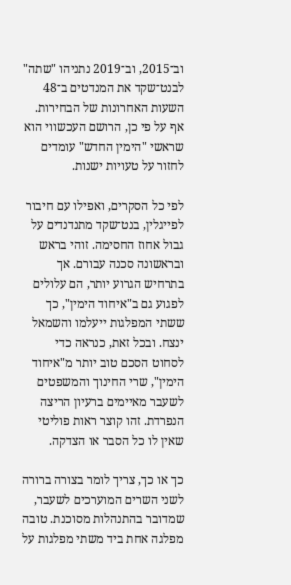וב־2015, וב־2019 נתניהו "שתה" לבנט־שקד את המנדטים ב־48 השעות האחרונות של הבחירות. אף על פי כן, הרושם העכשווי הוא שראשי "הימין החדש" עומדים לחזור על טעויות ישנות.

לפי כל הסקרים, ואפילו עם חיבור לפייגלין, בנט־שקד מתנדנדים על גבול אחוז החסימה. זוהי בראש ובראשונה סכנה עבורם. אך בתרחיש הגרוע יותר, הם עלולים לפגוע גם ב"איחוד הימין", כך ששתי המפלגות ייעלמו והשמאל ינצח. ובכל זאת, כנראה כדי לסחוט הסכם טוב יותר מ"איחוד הימין", שרי החינוך והמשפטים לשעבר מאיימים ברעיון הריצה הנפרדת. זהו קוצר ראות פוליטי שאין לו כל הסבר או הצדקה.

כך או כך, צריך לומר בצורה ברורה לשני השרים המוערכים לשעבר, שמדובר בהתנהלות מסוכנת. טובה מפלגה אחת ביד משתי מפלגות על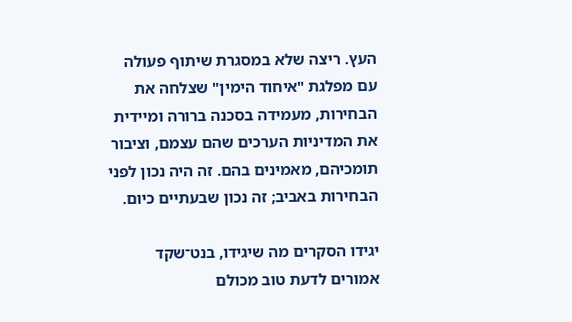העץ. ריצה שלא במסגרת שיתוף פעולה עם מפלגת "איחוד הימין" שצלחה את הבחירות, מעמידה בסכנה ברורה ומיידית את המדיניות הערכים שהם עצמם, וציבור תומכיהם, מאמינים בהם. זה היה נכון לפני הבחירות באביב; זה נכון שבעתיים כיום.

יגידו הסקרים מה שיגידו, בנט־שקד אמורים לדעת טוב מכולם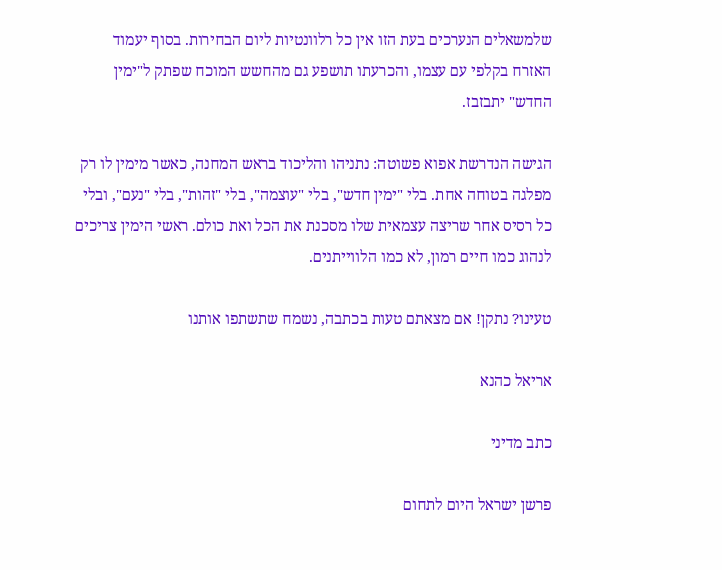שלמשאלים הנערכים בעת הזו אין כל רלוונטיות ליום הבחירות. בסוף יעמוד האזרח בקלפי עם עצמו, והכרעתו תושפע גם מהחשש המוכח שפתק ל"ימין החדש" יתבזבז.

הגישה הנדרשת אפוא פשוטה: נתניהו והליכוד בראש המחנה, כאשר מימין לו רק מפלגה בטוחה אחת. בלי "ימין חדש", בלי "עוצמה", בלי "זהות", בלי "נעם", ובלי כל רסיס אחר שריצה עצמאית שלו מסכנת את הכל ואת כולם. ראשי הימין צריכים לנהוג כמו חיים רמון, לא כמו הלווייתנים.

טעינו? נתקן! אם מצאתם טעות בכתבה, נשמח שתשתפו אותנו

אריאל כהנא

כתב מדיני

פרשן ישראל היום לתחום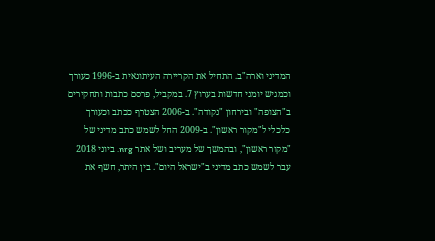המדיני וארה"ב. התחיל את הקריירה העיתונאית ב-1996 כעורך וכמגיש יומני חדשות בערוץ 7. במקביל, פרסם כתבות ותחקירים ב"הצופה" ובירחון "נקודה". ב-2006 הצטרף ככתב וכעורך כלכלי ל"מקור ראשון". ב-2009 החל לשמש כתב מדיני של "מקור ראשון", ובהמשך של מעריב ושל אתר nrg. ביוני 2018 עבר לשמש כתב מדיני ב"ישראל היום". בין היתר, חשף את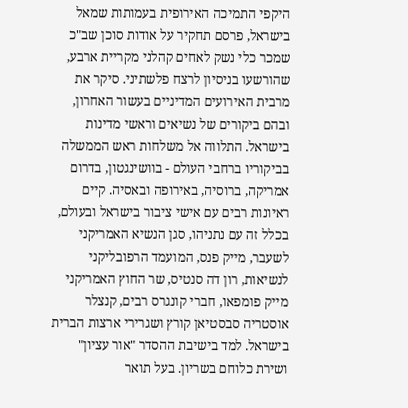היקפי התמיכה האירופית בעמותות שמאל בישראל, פרסם תחקיר על אודות סוכן שב"כ שמכר כלי נשק לאחים קהלני מקריית ארבע, שהורשעו בניסיון לרצח פלשתיני. סיקר את מרבית האירועים המדיניים בעשור האחרון, ובהם ביקורים של נשיאים וראשי מדינות בישראל. התלווה אל משלחות ראש הממשלה בביקוריו ברחבי העולם - בוושינגטון, בדרום אמריקה, ברוסיה, באירופה ובאסיה. קיים ראיונות רבים עם אישי ציבור בישראל ובעולם, בכלל זה עם נתניהו, סגן הנשיא האמריקני לשעבר, מייק פנס, המועמד הרפובליקני לנשיאות, רון דה סנטיס, שר החוץ האמריקני מייק פומפאו, חברי קונגרס רבים, קנצלר אוסטריה סבסטיאן קורץ ושגרירי ארצות הברית בישראל. למד בישיבת ההסדר "אור עציון" ושירת כלוחם בשריון. בעל תואר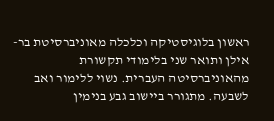ראשון בלוגיסטיקה וכלכלה מאוניברסיטת בר-אילן ותואר שני בלימודי תקשורת מהאוניברסיטה העברית. נשוי ללימור ואב לשבעה. מתגורר ביישוב גבע בנימין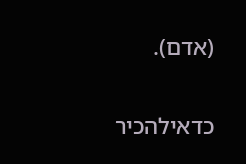(אדם).

כדאילהכיר